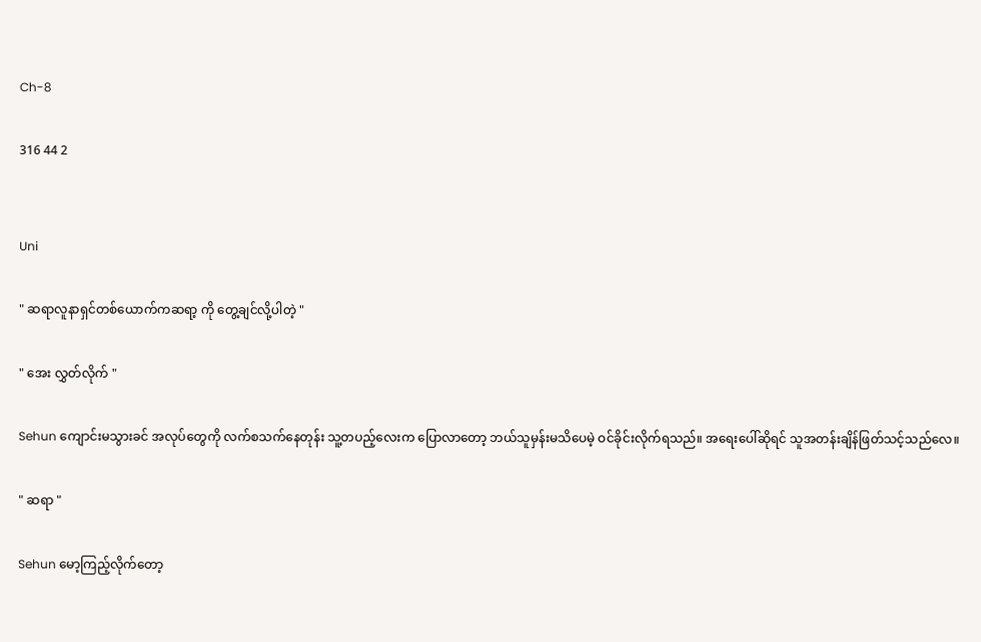Ch-8

316 44 2


Uni

" ဆရာလူနာရှင်တစ်ယောက်ကဆရာ့ ကို တွေ့ချင်လို့ပါတဲ့ "

" အေး လွှတ်လိုက် "

Sehun ကျောင်းမသွားခင် အလုပ်တွေကို လက်စသက်နေတုန်း သူ့တပည့်လေးက ပြောလာတော့ ဘယ်သူမှန်းမသိပေမဲ့ ဝင်ခိုင်းလိုက်ရသည်။ အရေးပေါ်ဆိုရင် သူအတန်းချိန်ဖြတ်သင့်သည်လေ။

" ဆရာ "

Sehun မော့ကြည့်လိုက်တော့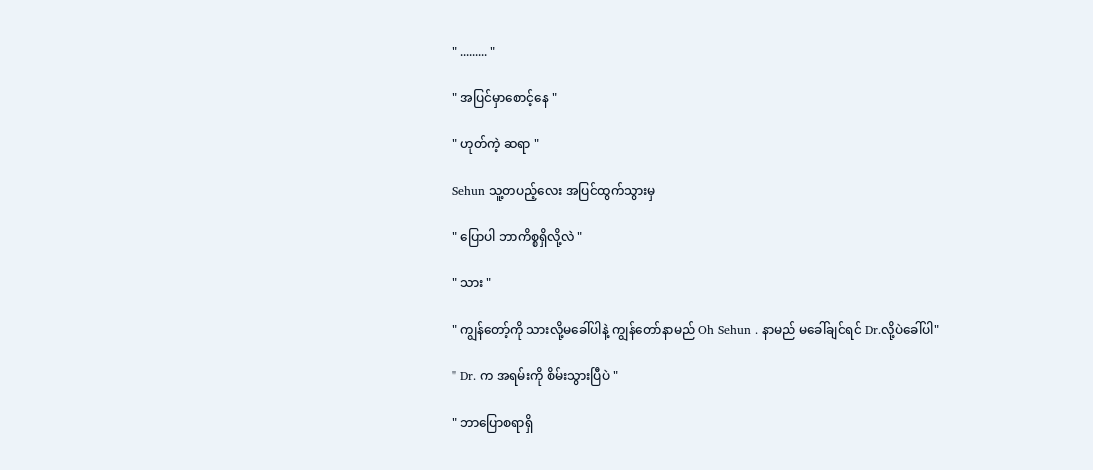" ......... "

" အပြင်မှာစောင့်နေ "

" ဟုတ်ကဲ့ ဆရာ "

Sehun သူ့တပည့်လေး အပြင်ထွက်သွားမှ

" ပြောပါ ဘာကိစ္စရှိလို့လဲ "

" သား "

" ကျွန်တော့်ကို သားလို့မခေါ်ပါနဲ့ ကျွန်တော်နာမည် Oh Sehun . နာမည် မခေါ်ချင်ရင် Dr.လို့ပဲခေါ်ပါ"

" Dr. က အရမ်းကို စိမ်းသွားပြီပဲ "

" ဘာပြောစရာရှိ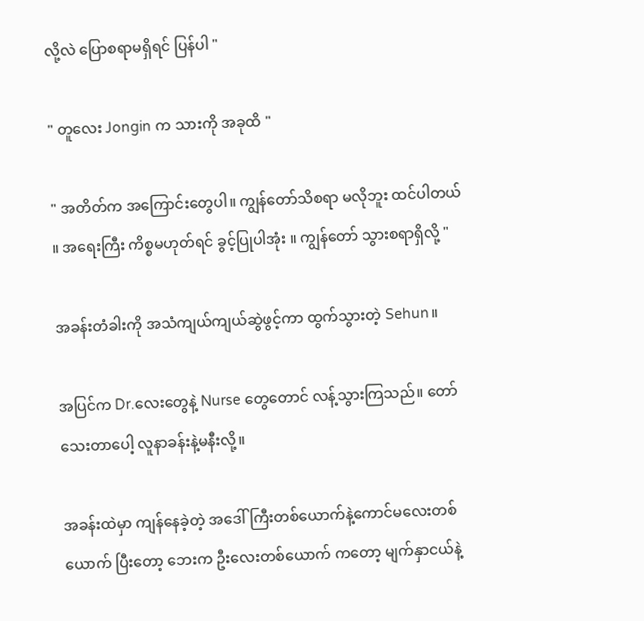လို့လဲ ပြောစရာမရှိရင် ပြန်ပါ "

" တူလေး Jongin က သားကို အခုထိ "

" အတိတ်က အကြောင်းတွေပါ။ ကျွန်တော်သိစရာ မလိုဘူး ထင်ပါတယ် ။ အရေးကြီး ကိစ္စမဟုတ်ရင် ခွင့်ပြုပါအုံး ။ ကျွန်တော် သွားစရာရှိလို့ "

အခန်းတံခါးကို အသံကျယ်ကျယ်ဆွဲဖွင့်ကာ ထွက်သွားတဲ့ Sehun။

အပြင်က Dr.လေးတွေနဲ့ Nurse တွေတောင် လန့်သွားကြသည်။ တော်သေးတာပေါ့ လူနာခန်း‌နဲ့မနီးလို့။

အခန်းထဲမှာ ကျန်နေခဲ့တဲ့ အဒေါ်ကြီးတစ်ယောက်နဲ့ကောင်မလေးတစ်ယောက် ပြီးတော့ ဘေးက ဦးလေးတစ်ယောက် ကတော့ မျက်နှာငယ်နဲ့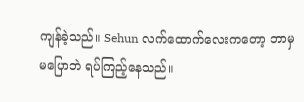ကျန်ခဲ့သည်။ Sehun လက်ထောက်လေးကတော့ ဘာမှမပြောဘဲ ရပ်ကြည့်နေသည်။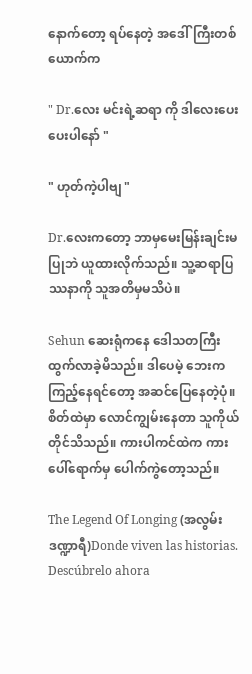နောက်တော့ ရပ်နေတဲ့ အဒေါ်ကြီးတစ်ယောက်က

" Dr.လေး မင်းရဲ့ဆရာ ကို ဒါလေးပေးပေးပါနော် "

" ဟုတ်ကဲ့ပါဗျ "

Dr.လေးကတော့ ဘာမှမေးမြန်းချင်းမပြုဘဲ ယူထားလိုက်သည်။ သူ့ဆရာပြဿနာကို သူအတိမှမသိပဲ။

Sehun ဆေးရုံကနေ ဒေါသတကြီး ထွက်လာခဲ့မိသည်။ ဒါပေမဲ့ ဘေးကကြည့်နေရင်တော့ အဆင်ပြေနေတဲ့ပုံ။ စိတ်ထဲမှာ လောင်ကျွမ်းနေတာ သူကိုယ်တိုင်သိသည်။ ကားပါကင်ထဲက ကားပေါ်ရောက်မှ ပေါက်ကွဲတော့သည်။

The Legend Of Longing (အလွမ်းဒဏ္ဍာရီ)Donde viven las historias. Descúbrelo ahora